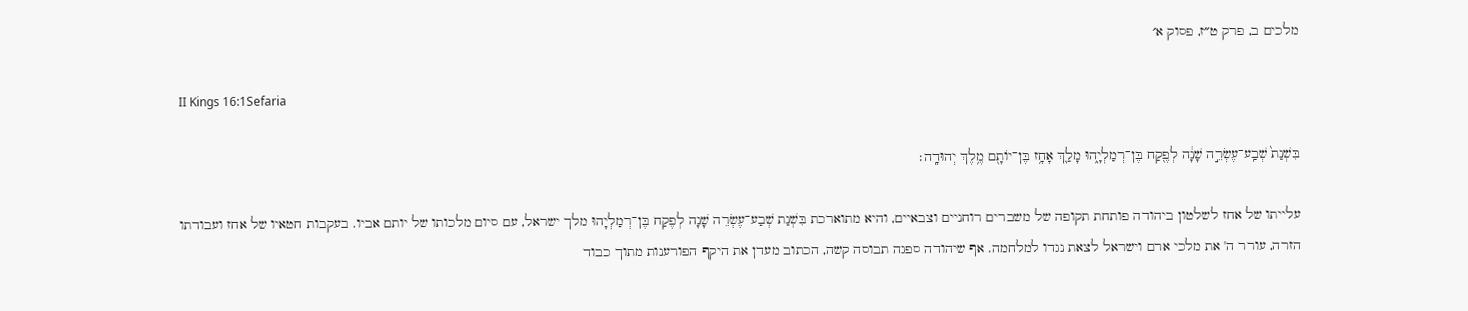מלכים ב, פרק ט״ז, פסוק א׳

II Kings 16:1Sefaria

בִּשְׁנַת֙ שְׁבַֽע־עֶשְׂרֵ֣ה שָׁנָ֔ה לְפֶ֖קַח בֶּן־רְמַלְיָ֑הוּ מָלַ֛ךְ אָחָ֥ז בֶּן־יוֹתָ֖ם מֶ֥לֶךְ יְהוּדָֽה׃

עלייתו של אחז לשלטון ביהודה פותחת תקופה של משברים רוחניים וצבאיים, והיא מתוארכת בִּשְׁנַת שְׁבַע־עֶשְׂרֵה שָׁנָה לְפֶקַח בֶּן־רְמַלְיָהוּ מלך ישראל, עם סיום מלכותו של יותם אביו. בעקבות חטאיו של אחז ועבודתו הזרה, עורר ה' את מלכי ארם וישראל לצאת נגדו למלחמה. אף שיהודה ספגה תבוסה קשה, הכתוב מעדן את היקף הפורענות מתוך כבוד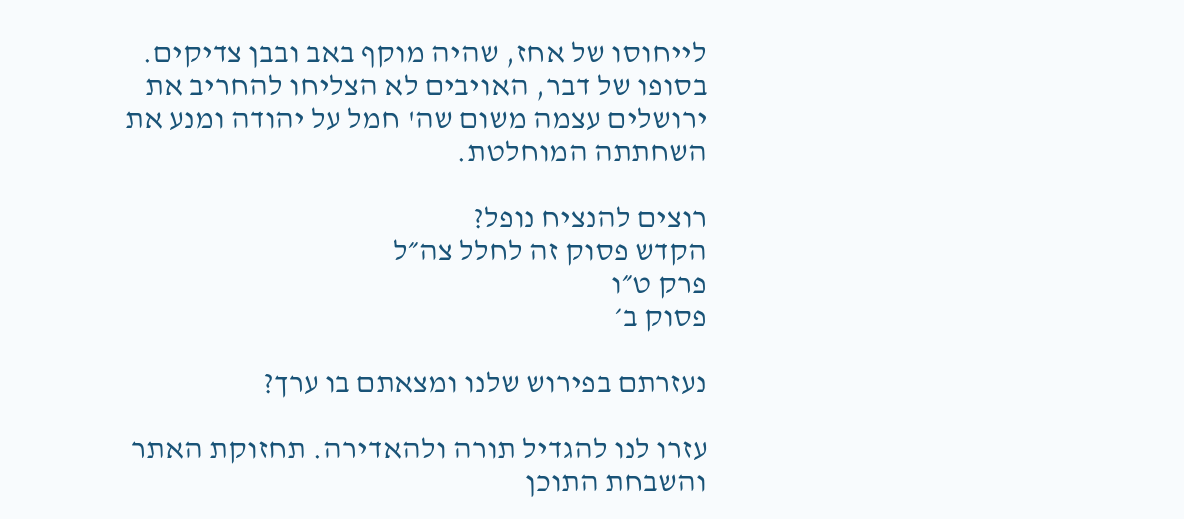לייחוסו של אחז, שהיה מוקף באב ובבן צדיקים. בסופו של דבר, האויבים לא הצליחו להחריב את ירושלים עצמה משום שה' חמל על יהודה ומנע את השחתתה המוחלטת.

רוצים להנציח נופל?
הקדש פסוק זה לחלל צה״ל
פרק ט״ו
פסוק ב׳

נעזרתם בפירוש שלנו ומצאתם בו ערך?

עזרו לנו להגדיל תורה ולהאדירה. תחזוקת האתר והשבחת התוכן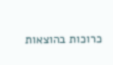כרוכות בהוצאות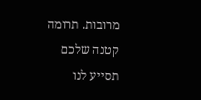מרובות. תרומה קטנה שלכם תסייע לנו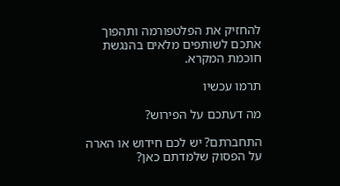להחזיק את הפלטפורמה ותהפוך אתכם לשותפים מלאים בהנגשת חוכמת המקרא.

תרמו עכשיו

מה דעתכם על הפירוש?

התחברתם? יש לכם חידוש או הארה על הפסוק שלמדתם כאן?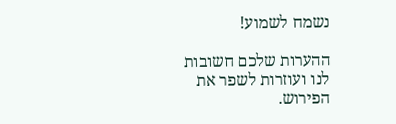נשמח לשמוע!

ההערות שלכם חשובות לנו ועוזרות לשפר את הפירוש.